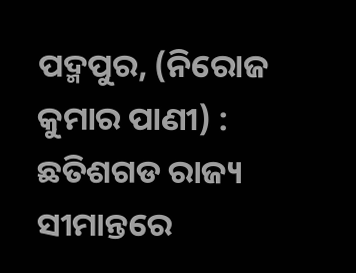ପଦ୍ମପୁର, (ନିରୋଜ କୁମାର ପାଣୀ) : ଛତିଶଗଡ ରାଜ୍ୟ ସୀମାନ୍ତରେ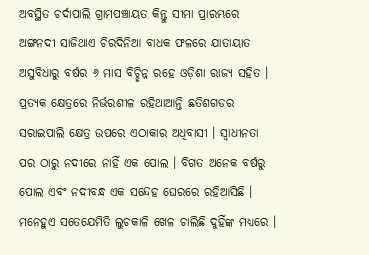ଅବସ୍ଥିତ ଚର୍ଦାପାଲି ଗ୍ରାମପଞ୍ଚାୟତ କିନ୍ତୁ ସୀମା ପ୍ରାରମ୍ଭରେ ଅଙ୍ଗନଦୀ ସାଜିଥାଏ ଚିରଦିନିଆ ବାଧକ ଫଳରେ ଯାତାୟାତ ଅସୁବିଧାରୁ ବର୍ଷର ୬ ମାସ ବିଚ୍ଛିନ୍ନ ରହେ ଓଡ଼ିଶା ରାଜ୍ୟ ସହିତ । ପ୍ରତ୍ୟକ କ୍ଷେତ୍ରରେ ନିର୍ଭରଶୀଳ ରହିଥାଆନ୍ତି ଛତିଶଗଡର ସରାଇପାଲି କ୍ଷେତ୍ର ଉପରେ ଏଠାକାର ଅଧିବାସୀ । ସ୍ୱାଧୀନତା ପର ଠାରୁ ନଦୀରେ ନାହିଁ ଏକ ପୋଲ । ବିଗତ ଅନେକ ବର୍ଷରୁ ପୋଲ ଏବଂ ନଦୀବନ୍ଧ ଏକ ସନ୍ଦେହ ଘେରରେ ରହିଆସିଛି । ମନେହୁଏ ସତେଯେମିତି ଲୁଚକାଳି ଖେଳ ଚାଲିଛି ଦୁହିଁଙ୍କ ମଧ୍ୟରେ ।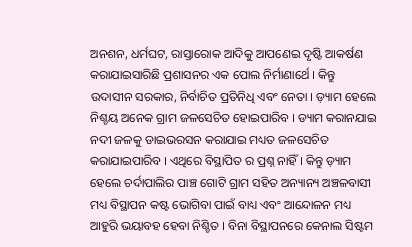ଅନଶନ, ଧର୍ମଘଟ, ରାସ୍ତାରୋକ ଆଦିକୁ ଆପଣେଇ ଦୃଷ୍ଟି ଆକର୍ଷଣ କରାଯାଇସାରିଛି ପ୍ରଶାସନର ଏକ ପୋଲ ନିର୍ମାଣାର୍ଥେ । କିନ୍ତୁ ଉଦାସୀନ ସରକାର, ନିର୍ବାଚିତ ପ୍ରତିନିଧି ଏବଂ ନେତା । ଡ଼୍ୟାମ ହେଲେ ନିଶ୍ଚୟ ଅନେକ ଗ୍ରାମ ଜଳସେଚିତ ହୋଇପାରିବ । ଡ୍ୟାମ କରାନଯାଇ ନଦୀ ଜଳକୁ ଡାଇଭରସନ କରାଯାଇ ମଧ୍ୟତ ଜଳସେଚିତ କରାଯାଇପାରିବ । ଏଥିରେ ବିସ୍ଥାପିତ ର ପ୍ରଶ୍ନ ନାହିଁ । କିନ୍ତୁ ଡ଼୍ୟାମ ହେଲେ ଚର୍ଦାପାଲିର ପାଞ୍ଚ ଗୋଟି ଗ୍ରାମ ସହିତ ଅନ୍ୟାନ୍ୟ ଅଞ୍ଚଳବାସୀ ମଧ୍ୟ ବିସ୍ଥାପନ କଷ୍ଟ ଭୋଗିବା ପାଇଁ ବାଧ୍ୟ ଏବଂ ଆନ୍ଦୋଳନ ମଧ୍ୟ ଆହୁରି ଭୟାବହ ହେବା ନିଶ୍ଚିତ । ବିନା ବିସ୍ଥାପନରେ କେନାଲ ସିଷ୍ଟମ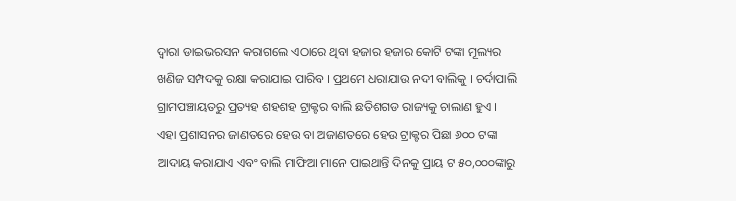ଦ୍ୱାରା ଡାଇଭରସନ କରାଗଲେ ଏଠାରେ ଥିବା ହଜାର ହଜାର କୋଟି ଟଙ୍କା ମୂଲ୍ୟର ଖଣିଜ ସମ୍ପଦକୁ ରକ୍ଷା କରାଯାଇ ପାରିବ । ପ୍ରଥମେ ଧରାଯାଉ ନଦୀ ବାଲିକୁ । ଚର୍ଦାପାଲି ଗ୍ରାମପଞ୍ଚାୟତରୁ ପ୍ରତ୍ୟହ ଶହଶହ ଟ୍ରାକ୍ଟର ବାଲି ଛତିଶଗଡ ରାଜ୍ୟକୁ ଚାଲାଣ ହୁଏ । ଏହା ପ୍ରଶାସନର ଜାଣତରେ ହେଉ ବା ଅଜାଣତରେ ହେଉ ଟ୍ରାକ୍ଟର ପିଛା ୬୦୦ ଟଙ୍କା ଆଦାୟ କରାଯାଏ ଏବଂ ବାଲି ମାଫିଆ ମାନେ ପାଇଥାନ୍ତି ଦିନକୁ ପ୍ରାୟ ଟ ୫୦,୦୦୦ଙ୍କାରୁ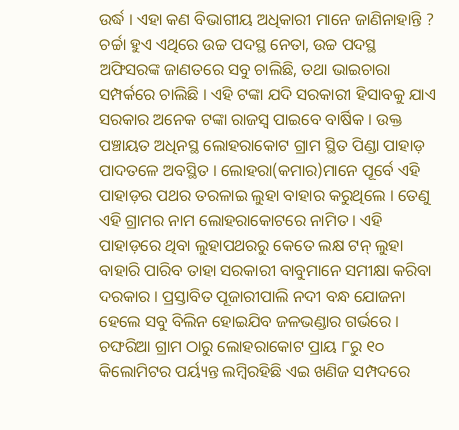ଉର୍ଦ୍ଧ । ଏହା କଣ ବିଭାଗୀୟ ଅଧିକାରୀ ମାନେ ଜାଣିନାହାନ୍ତି ? ଚର୍ଚ୍ଚା ହୁଏ ଏଥିରେ ଉଚ୍ଚ ପଦସ୍ଥ ନେତା, ଉଚ୍ଚ ପଦସ୍ଥ ଅଫିସରଙ୍କ ଜାଣତରେ ସବୁ ଚାଲିଛି, ତଥା ଭାଇଚାରା ସମ୍ପର୍କରେ ଚାଲିଛି । ଏହି ଟଙ୍କା ଯଦି ସରକାରୀ ହିସାବକୁ ଯାଏ ସରକାର ଅନେକ ଟଙ୍କା ରାଜସ୍ୱ ପାଇବେ ବାର୍ଷିକ । ଉକ୍ତ ପଞ୍ଚାୟତ ଅଧିନସ୍ଥ ଲୋହରାକୋଟ ଗ୍ରାମ ସ୍ଥିତ ପିଣ୍ଡା ପାହାଡ଼ ପାଦତଳେ ଅବସ୍ଥିତ । ଲୋହରା(କମାର)ମାନେ ପୂର୍ବେ ଏହି ପାହାଡ଼ର ପଥର ତରଳାଇ ଲୁହା ବାହାର କରୁଥିଲେ । ତେଣୁ ଏହି ଗ୍ରାମର ନାମ ଲୋହରାକୋଟରେ ନାମିତ । ଏହି ପାହାଡ଼ରେ ଥିବା ଲୁହାପଥରରୁ କେତେ ଲକ୍ଷ ଟନ୍ ଲୁହା ବାହାରି ପାରିବ ତାହା ସରକାରୀ ବାବୁମାନେ ସମୀକ୍ଷା କରିବା ଦରକାର । ପ୍ରସ୍ତାବିତ ପୂଜାରୀପାଲି ନଦୀ ବନ୍ଧ ଯୋଜନା ହେଲେ ସବୁ ବିଲିନ ହୋଇଯିବ ଜଳଭଣ୍ଡାର ଗର୍ଭରେ । ଚଙ୍ଘରିଆ ଗ୍ରାମ ଠାରୁ ଲୋହରାକୋଟ ପ୍ରାୟ ୮ରୁ ୧୦ କିଲୋମିଟର ପର୍ୟ୍ୟନ୍ତ ଲମ୍ବିରହିଛି ଏଇ ଖଣିଜ ସମ୍ପଦରେ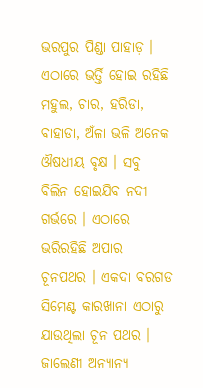ଭରପୁର ପିଣ୍ଡା ପାହାଡ଼ । ଏଠାରେ ଭର୍ତ୍ତି ହୋଇ ରହିଛି ମହୁଲ, ଚାର, ହରିଡା, ବାହାଡା, ଅଁଳା ଭଳି ଅନେକ ଔଷଧୀୟ ବୃକ୍ଷ । ସବୁ ବିଲିନ ହୋଇଯିବ ନଦୀ ଗର୍ଭରେ । ଏଠାରେ ଭରିରହିଛି ଅପାର ଚୂନପଥର । ଏକଦା ବରଗଡ ସିମେଣ୍ଟ କାରଖାନା ଏଠାରୁ ଯାଉଥିଲା ଚୂନ ପଥର । ଜାଲେଣୀ ଅନ୍ୟାନ୍ୟ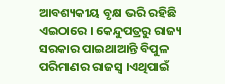ଆବଶ୍ୟକୀୟ ବୃକ୍ଷ ଭରି ରହିଛି ଏଇଠାରେ । କେନ୍ଦୁପତ୍ରରୁ ରାଜ୍ୟ ସରକାର ପାଇଥାଆନ୍ତି ବିପୁଳ ପରିମାଣର ରାଜସ୍ବ ।ଏଥିପାଇଁ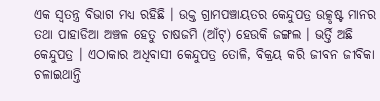ଏକ ସ୍ୱତନ୍ତ୍ର ବିଭାଗ ମଧ୍ୟ ରହିଛି । ଉକ୍ତ ଗ୍ରାମପଞ୍ଚାୟତର କେନ୍ଦୁପତ୍ର ଉତ୍କୃଷ୍ଟ ମାନର ତଥା ପାହାଡିଆ ଅଞ୍ଚଳ ହେତୁ ଚାଷଜମି (ଆଁଟ୍) ହେଉକି ଜଙ୍ଗଲ । ଭର୍ତ୍ତି ଅଛି କେନ୍ଦୁପତ୍ର । ଏଠାକାର ଅଧିବାସୀ କେନ୍ଦୁପତ୍ର ତୋଳି, ବିକ୍ରୟ କରି ଜୀବନ ଜୀବିକା ଚଳାଇଥାନ୍ତି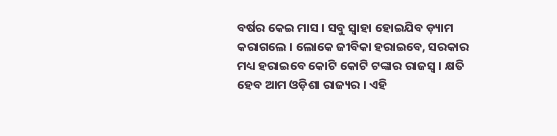ବର୍ଷର କେଇ ମାସ । ସବୁ ସ୍ୱାହା ହୋଇଯିବ ଡ଼୍ୟାମ କରାଗଲେ । ଲୋକେ ଜୀବିକା ହରାଇବେ, ସରକାର ମଧ୍ୟ ହରାଇବେ କୋଟି କୋଟି ଟଙ୍କାର ରାଜସ୍ବ । କ୍ଷତି ହେବ ଆମ ଓଡ଼ିଶା ରାଜ୍ୟର । ଏହି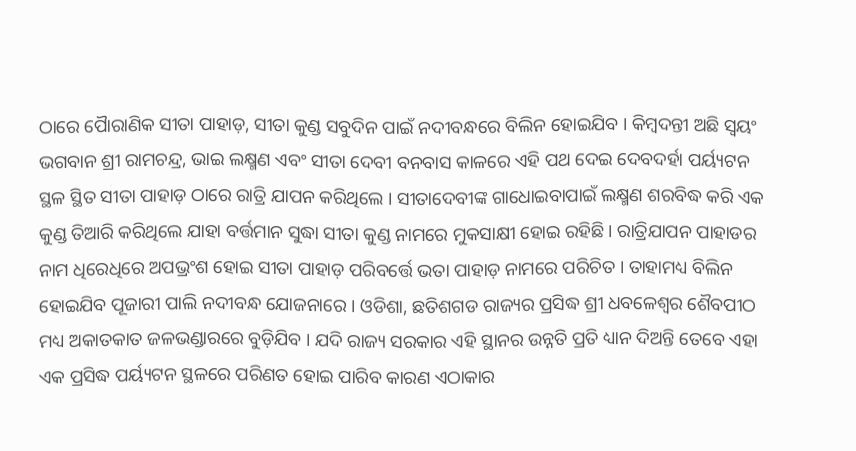ଠାରେ ପୈାରାଣିକ ସୀତା ପାହାଡ଼, ସୀତା କୁଣ୍ଡ ସବୁଦିନ ପାଇଁ ନଦୀବନ୍ଧରେ ବିଲିନ ହୋଇଯିବ । କିମ୍ବଦନ୍ତୀ ଅଛି ସ୍ୱୟଂ ଭଗବାନ ଶ୍ରୀ ରାମଚନ୍ଦ୍ର, ଭାଇ ଲକ୍ଷ୍ମଣ ଏବଂ ସୀତା ଦେବୀ ବନବାସ କାଳରେ ଏହି ପଥ ଦେଇ ଦେବଦର୍ହା ପର୍ୟ୍ୟଟନ ସ୍ଥଳ ସ୍ଥିତ ସୀତା ପାହାଡ଼ ଠାରେ ରାତ୍ରି ଯାପନ କରିଥିଲେ । ସୀତାଦେବୀଙ୍କ ଗାଧୋଇବାପାଇଁ ଲକ୍ଷ୍ମଣ ଶରବିଦ୍ଧ କରି ଏକ କୁଣ୍ଡ ତିଆରି କରିଥିଲେ ଯାହା ବର୍ତ୍ତମାନ ସୁଦ୍ଧା ସୀତା କୁଣ୍ଡ ନାମରେ ମୁକସାକ୍ଷୀ ହୋଇ ରହିଛି । ରାତ୍ରିଯାପନ ପାହାଡର ନାମ ଧିରେଧିରେ ଅପଭ୍ରଂଶ ହୋଇ ସୀତା ପାହାଡ଼ ପରିବର୍ତ୍ତେ ଭତା ପାହାଡ଼ ନାମରେ ପରିଚିତ । ତାହାମଧ୍ୟ ବିଲିନ ହୋଇଯିବ ପୂଜାରୀ ପାଲି ନଦୀବନ୍ଧ ଯୋଜନାରେ । ଓଡିଶା, ଛତିଶଗଡ ରାଜ୍ୟର ପ୍ରସିଦ୍ଧ ଶ୍ରୀ ଧବଳେଶ୍ୱର ଶୈବପୀଠ ମଧ୍ୟ ଅକାତକାତ ଜଳଭଣ୍ଡାରରେ ବୁଡ଼ିଯିବ । ଯଦି ରାଜ୍ୟ ସରକାର ଏହି ସ୍ଥାନର ଉନ୍ନତି ପ୍ରତି ଧ୍ୟାନ ଦିଅନ୍ତି ତେବେ ଏହା ଏକ ପ୍ରସିଦ୍ଧ ପର୍ୟ୍ୟଟନ ସ୍ଥଳରେ ପରିଣତ ହୋଇ ପାରିବ କାରଣ ଏଠାକାର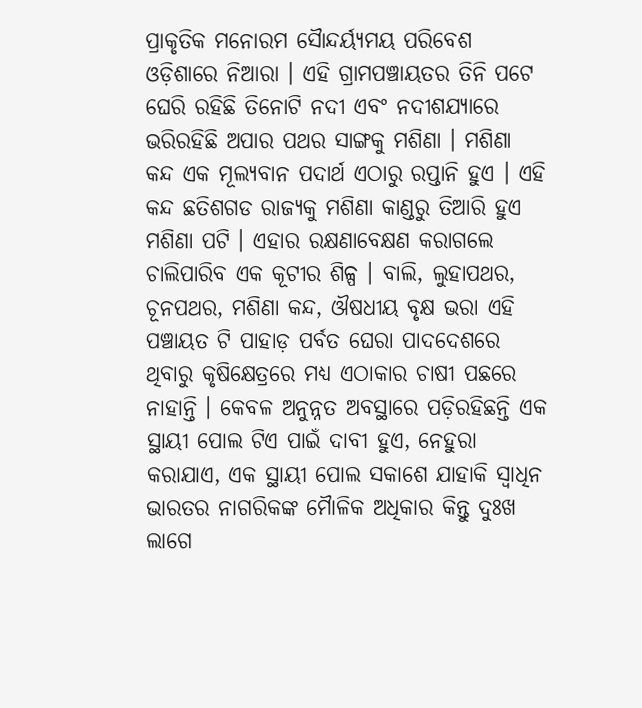ପ୍ରାକୃତିକ ମନୋରମ ସୈାନ୍ଦର୍ୟ୍ୟମୟ ପରିବେଶ ଓଡ଼ିଶାରେ ନିଆରା । ଏହି ଗ୍ରାମପଞ୍ଚାୟତର ତିନି ପଟେ ଘେରି ରହିଛି ତିନୋଟି ନଦୀ ଏବଂ ନଦୀଶଯ୍ୟାରେ ଭରିରହିଛି ଅପାର ପଥର ସାଙ୍ଗକୁ ମଶିଣା । ମଶିଣା କନ୍ଦ ଏକ ମୂଲ୍ୟବାନ ପଦାର୍ଥ ଏଠାରୁ ରପ୍ତାନି ହୁଏ । ଏହି କନ୍ଦ ଛତିଶଗଡ ରାଜ୍ୟକୁ ମଶିଣା କାଣ୍ଡରୁ ତିଆରି ହୁଏ ମଶିଣା ପଟି । ଏହାର ରକ୍ଷଣାବେକ୍ଷଣ କରାଗଲେ ଚାଲିପାରିବ ଏକ କୂଟୀର ଶିଳ୍ପ । ବାଲି, ଲୁହାପଥର, ଚୂନପଥର, ମଶିଣା କନ୍ଦ, ଔଷଧୀୟ ବୃକ୍ଷ ଭରା ଏହି ପଞ୍ଚାୟତ ଟି ପାହାଡ଼ ପର୍ବତ ଘେରା ପାଦଦେଶରେ ଥିବାରୁ କୃଷିକ୍ଷେତ୍ରରେ ମଧ୍ୟ ଏଠାକାର ଚାଷୀ ପଛରେ ନାହାନ୍ତି । କେବଳ ଅନୁନ୍ନତ ଅବସ୍ଥାରେ ପଡ଼ିରହିଛନ୍ତି ଏକ ସ୍ଥାୟୀ ପୋଲ ଟିଏ ପାଇଁ ଦାବୀ ହୁଏ, ନେହୁରା କରାଯାଏ, ଏକ ସ୍ଥାୟୀ ପୋଲ ସକାଶେ ଯାହାକି ସ୍ୱାଧିନ ଭାରତର ନାଗରିକଙ୍କ ମୈାଳିକ ଅଧିକାର କିନ୍ତୁ ଦୁଃଖ ଲାଗେ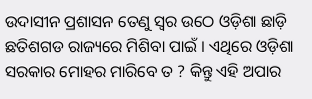ଉଦାସୀନ ପ୍ରଶାସନ ତେଣୁ ସ୍ୱର ଉଠେ ଓଡ଼ିଶା ଛାଡ଼ି ଛତିଶଗଡ ରାଜ୍ୟରେ ମିଶିବା ପାଇଁ । ଏଥିରେ ଓଡ଼ିଶା ସରକାର ମୋହର ମାରିବେ ତ ? କିନ୍ତୁ ଏହି ଅପାର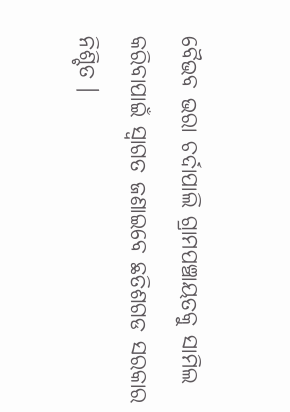ବୈଭବ ଭରା ଚର୍ଦାପାଲି ଗ୍ରାମପଞ୍ଚାୟତକୁ ସାମିଲ କରିବାପାଇଁ ସ୍ୱାଗତ ଜଣାଇବେ ଛତିଶଗଡ ସରକାର ନିଶ୍ଚିତ ।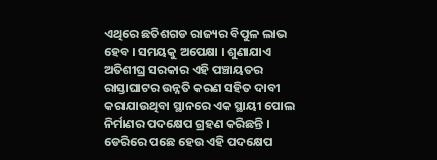ଏଥିରେ ଛତିଶଗଡ ରାଜ୍ୟର ବିପୁଳ ଲାଭ ହେବ । ସମୟକୁ ଅପେକ୍ଷା । ଶୁଣାଯାଏ ଅତିଶୀଘ୍ର ସରକାର ଏହି ପଞ୍ଚାୟତର ରାସ୍ତାଘାଟର ଉନ୍ନତି କରଣ ସହିତ ଦାବୀ କରାଯାଉଥିବା ସ୍ଥାନରେ ଏକ ସ୍ଥାୟୀ ପୋଲ ନିର୍ମାଣର ପଦକ୍ଷେପ ଗ୍ରହଣ କରିଛନ୍ତି । ଡେରିରେ ପଛେ ହେଉ ଏହି ପଦକ୍ଷେପ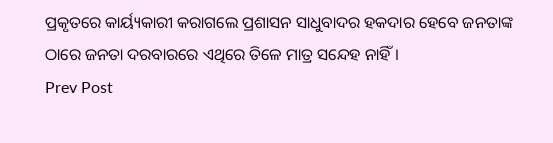ପ୍ରକୃତରେ କାର୍ୟ୍ୟକାରୀ କରାଗଲେ ପ୍ରଶାସନ ସାଧୁବାଦର ହକଦାର ହେବେ ଜନତାଙ୍କ ଠାରେ ଜନତା ଦରବାରରେ ଏଥିରେ ତିଳେ ମାତ୍ର ସନ୍ଦେହ ନାହିଁ ।
Prev Post